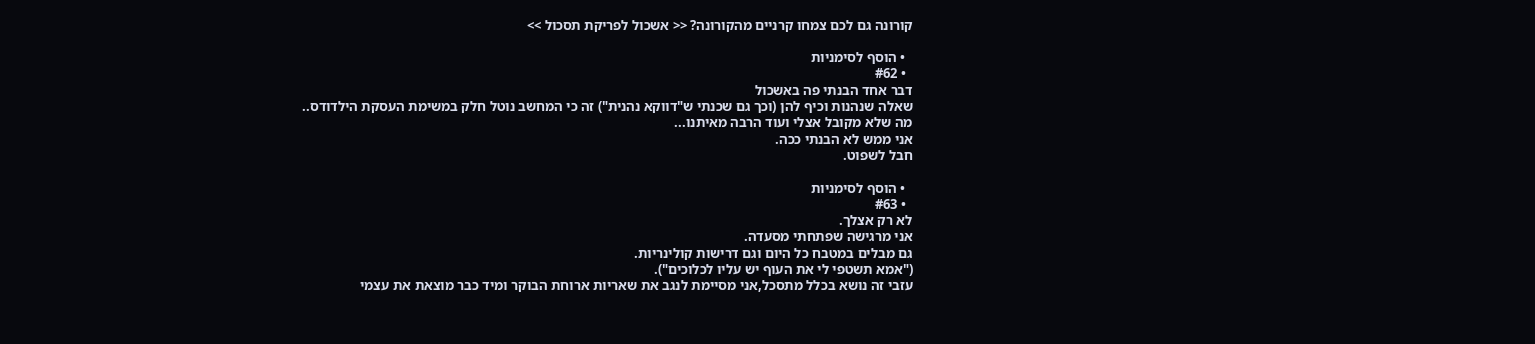קורונה גם לכם צמחו קרניים מהקורונה? << אשכול לפריקת תסכול >>

  • הוסף לסימניות
  • #62
דבר אחד הבנתי פה באשכול
שאלה שנהנות וכיף להן (וכך גם שכנתי ש"דווקא נהנית") זה כי המחשב נוטל חלק במשימת העסקת הילדודס..
מה שלא מקובל אצלי ועוד הרבה מאיתנו...
אני ממש לא הבנתי ככה.
חבל לשפוט.

  • הוסף לסימניות
  • #63
לא רק אצלך.
אני מרגישה שפתחתי מסעדה.
גם מבלים במטבח כל היום וגם דרישות קולינריות.
("אמא תשטפי לי את העוף יש עליו לכלוכים").
עזבי זה נושא בכלל מתסכל,אני מסיימת לנגב את שאריות ארוחת הבוקר ומיד כבר מוצאת את עצמי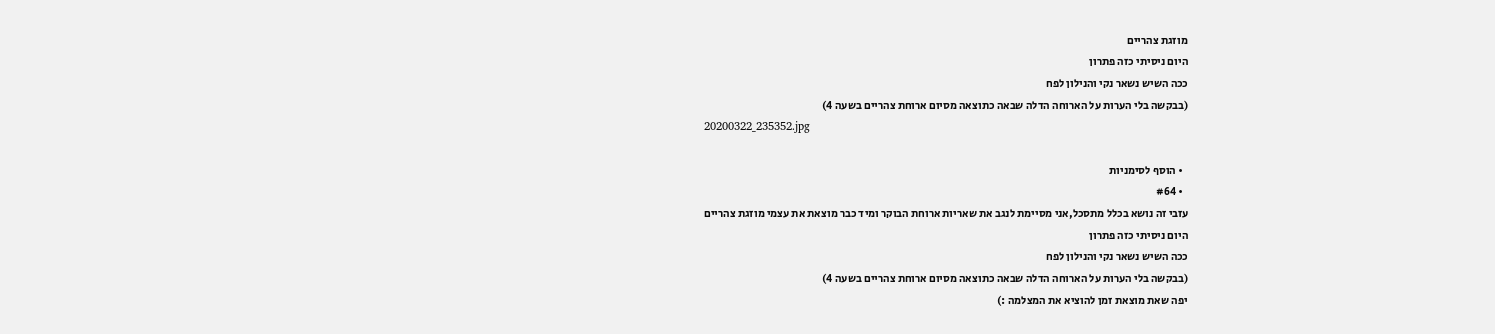מוזגת צהריים
היום ניסיתי כזה פתרון
ככה השיש נשאר נקי והנילון לפח
(בבקשה בלי הערות על הארוחה הדלה שבאה כתוצאה מסיום ארוחת צהריים בשעה 4)
20200322_235352.jpg

  • הוסף לסימניות
  • #64
עזבי זה נושא בכלל מתסכל,אני מסיימת לנגב את שאריות ארוחת הבוקר ומיד כבר מוצאת את עצמי מוזגת צהריים
היום ניסיתי כזה פתרון
ככה השיש נשאר נקי והנילון לפח
(בבקשה בלי הערות על הארוחה הדלה שבאה כתוצאה מסיום ארוחת צהריים בשעה 4)
יפה שאת מוצאת זמן להוציא את המצלמה :)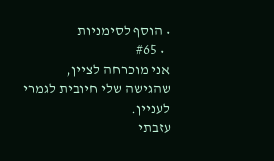• הוסף לסימניות
  • #65
אני מוכרחה לציין,
שהגישה שלי חיובית לגמרי לעניין.
עזבתי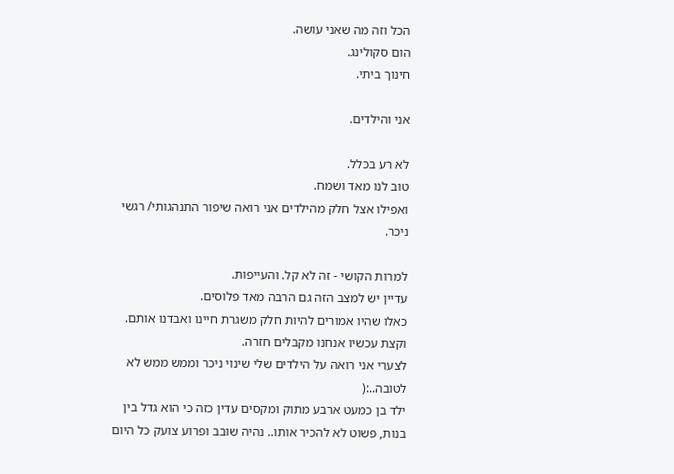הכל וזה מה שאני עושה.
הום סקולינג.
חינוך ביתי.

אני והילדים.

לא רע בכלל.
טוב לנו מאד ושמח.
ואפילו אצל חלק מהילדים אני רואה שיפור התנהגותי/ רגשי ניכר.

למרות הקושי - זה לא קל. והעייפות.
עדיין יש למצב הזה גם הרבה מאד פלוסים.
כאלו שהיו אמורים להיות חלק משגרת חיינו ואבדנו אותם.
וקצת עכשיו אנחנו מקבלים חזרה.
לצערי אני רואה על הילדים שלי שינוי ניכר וממש ממש לא לטובה..:(
ילד בן כמעט ארבע מתוק ומקסים עדין כזה כי הוא גדל בין בנות, פשוט לא להכיר אותו.. נהיה שובב ופרוע צועק כל היום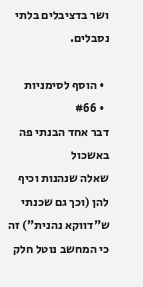ושר בדציבלים בלתי נסבלים.

  • הוסף לסימניות
  • #66
דבר אחד הבנתי פה באשכול
שאלה שנהנות וכיף להן (וכך גם שכנתי ש"דווקא נהנית") זה כי המחשב נוטל חלק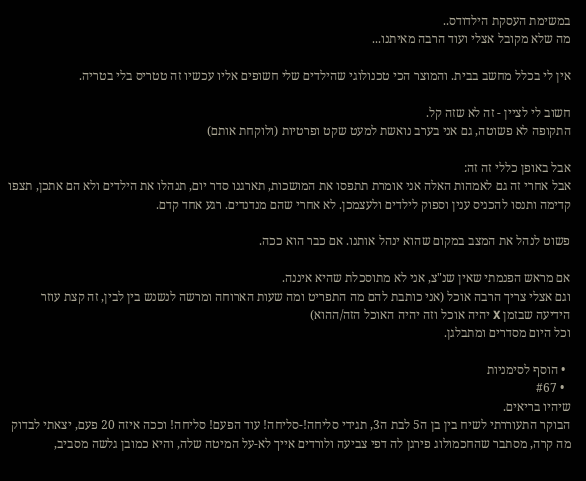במשימת העסקת הילדודס..
מה שלא מקובל אצלי ועוד הרבה מאיתנו...

אין לי בכלל מחשב בבית. והמוצר הכי טכנולוגי שהילדים שלי חשופים אליו עכשיו זה טטריס בלי בטריה.

חשוב לי לציין - זה לא שזה קל.
התקופה לא פשוטה, גם אני בערב נואשת למעט שקט ופרטיות (ולוקחת אותם)

אבל באופן כללי זה זה:
אבל אחרי זה גם לאמהות האלה אני אומרת תתפסו את המושכות, תארגנו סדר יום, תנהלו את הילדים ולא הם אתכן, תצפו קדימה ותנסו להכניס ענין וספוק לילדים ולעצמכן. לא אחרי שהם מנדנדים. רגע אחד קדם.

פשוט לנהל את המצב במקום שהוא ינהל אותנו. אם כבר הוא ככה.

אם מראש הפנמתי שאין שנ"צ, אני לא מתוסכלת שהיא איננה.
וגם אצלי צריך הרבה אוכל (אני כותבת להם מה התפריט ומה שעות הארוחה ומרשה לנשנש בין לבין, זה קצת עוזר הידיעה שבזמן X יהיה אוכל וזה יהיה האוכל הזה/ההוא)
וכל היום מסדרים ומתבלגן.

  • הוסף לסימניות
  • #67
שיהיו בריאים.
הבוקר התעוררתי לשיח בין בן ה5 לבת ה3, תגידי סליחה!-סליחה! עוד הפעם! סליחה! וככה איזה 20 פעם, יצאתי לבדוק מה קרה, מסתבר שהחכמולוג פירגן לה דפי צביעה ולורדים אייך לא-על המיטה שלה, והיא כמובן גלשה מסביב,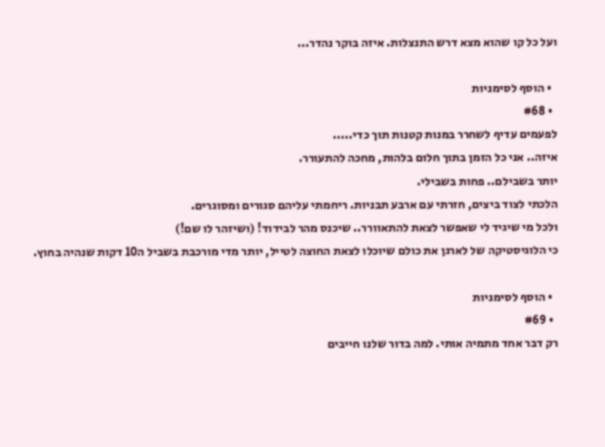ועל כל קו שהוא מצא דרש התנצלות. איזה בוקר נהדר...

  • הוסף לסימניות
  • #68
לפעמים עדיף לשחרר במנות קטנות תוך כדי.....
איזה.. אני כל הזמן בתוך חלום בלהות, מחכה להתעורר.
יותר בשבילם.. פחות בשבילי.
הלכתי לצוד ביצים, חזרתי עם ארבע תבניות. ריחמתי עליהם סגורים ומסוגרים.
ולכל מי שיגיד לי שאפשר לצאת להתאוורר.. שיכנס מהר לבידוד! (ושיזהר לו שם!)
כי הלוגיסטיקה של לארגן את כולם שיוכלו לצאת החוצה לטייל, יותר מדי מורכבת בשביל ה10 דקות שנהיה בחוץ.

  • הוסף לסימניות
  • #69
רק דבר אחד מתמיה אותי. למה בדור שלנו חייבים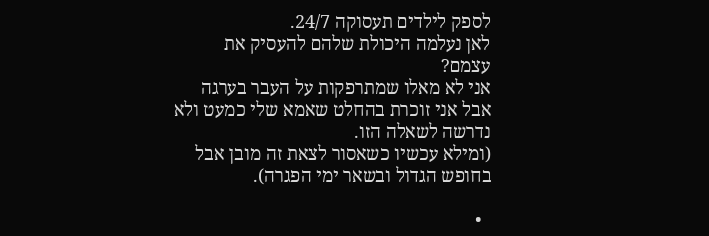לספק לילדים תעסוקה 24/7.
לאן נעלמה היכולת שלהם להעסיק את עצמם?
אני לא מאלו שמתרפקות על העבר בערגה אבל אני זוכרת בהחלט שאמא שלי כמעט ולא נדרשה לשאלה הזו.
(ומילא עכשיו כשאסור לצאת זה מובן אבל בחופש הגדול ובשאר ימי הפגרה).

  •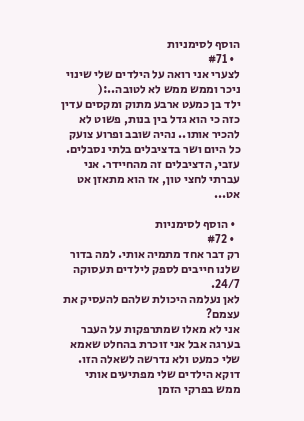הוסף לסימניות
  • #71
לצערי אני רואה על הילדים שלי שינוי ניכר וממש ממש לא לטובה..:(
ילד בן כמעט ארבע מתוק ומקסים עדין כזה כי הוא גדל בין בנות, פשוט לא להכיר אותו.. נהיה שובב ופרוע צועק כל היום ושר בדציבלים בלתי נסבלים.
עזבי, הדציבלים זה מהחיידר. אני עברתי לחצי טון, אז הוא מתאזן אט אט...

  • הוסף לסימניות
  • #72
רק דבר אחד מתמיה אותי. למה בדור שלנו חייבים לספק לילדים תעסוקה 24/7.
לאן נעלמה היכולת שלהם להעסיק את עצמם?
אני לא מאלו שמתרפקות על העבר בערגה אבל אני זוכרת בהחלט שאמא שלי כמעט ולא נדרשה לשאלה הזו.
דוקא הילדים שלי מפתיעים אותי ממש בפרקי הזמן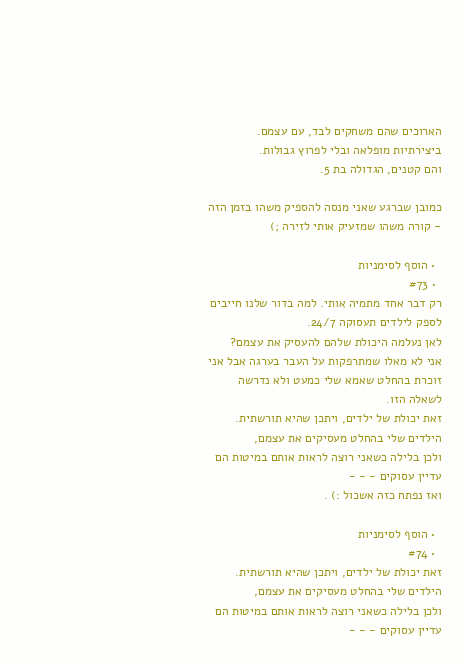הארוכים שהם משחקים לבד, עם עצמם. ביצירתיות מופלאה ובלי לפרוץ גבולות.
והם קטנים, הגדולה בת 5.

כמובן שברגע שאני מנסה להספיק משהו בזמן הזה - קורה משהו שמזעיק אותי לזירה ;)

  • הוסף לסימניות
  • #73
רק דבר אחד מתמיה אותי. למה בדור שלנו חייבים לספק לילדים תעסוקה 24/7.
לאן נעלמה היכולת שלהם להעסיק את עצמם?
אני לא מאלו שמתרפקות על העבר בערגה אבל אני זוכרת בהחלט שאמא שלי כמעט ולא נדרשה לשאלה הזו.
זאת יכולת של ילדים, ויתכן שהיא תורשתית.
הילדים שלי בהחלט מעסיקים את עצמם,
ולכן בלילה כשאני רוצה לראות אותם במיטות הם עדיין עסוקים - - -
ואז נפתח כזה אשכול :) .

  • הוסף לסימניות
  • #74
זאת יכולת של ילדים, ויתכן שהיא תורשתית.
הילדים שלי בהחלט מעסיקים את עצמם,
ולכן בלילה כשאני רוצה לראות אותם במיטות הם עדיין עסוקים - - -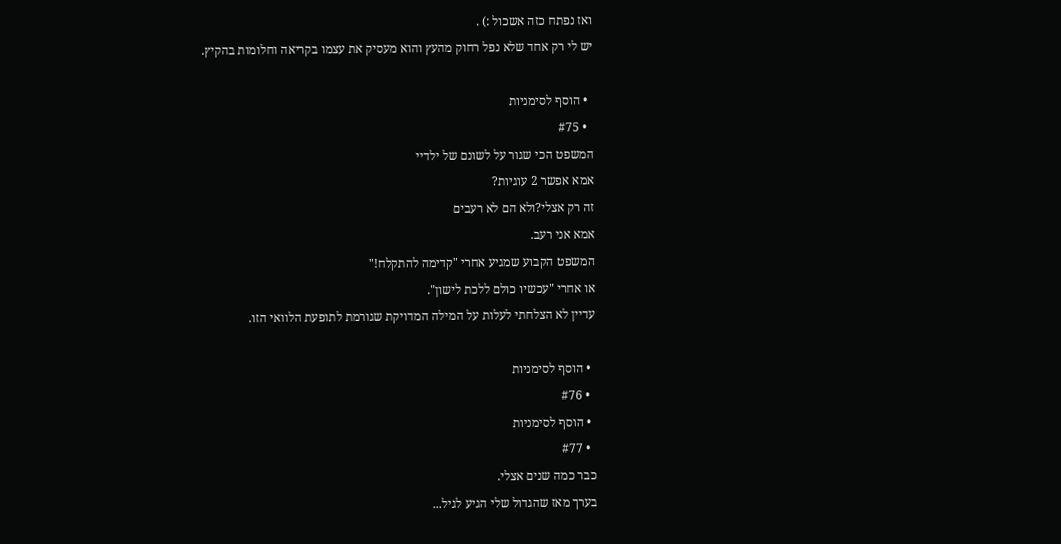ואז נפתח כזה אשכול :) .
יש לי רק אחד שלא נפל רחוק מהעץ והוא מעסיק את עצמו בקריאה וחלומות בהקיץ.

  • הוסף לסימניות
  • #75
המשפט הכי שגור על לשונם של ילדיי
אמא אפשר 2 עוגיות?
זה רק אצלי?ולא הם לא רעבים
אמא אני רעב.
המשפט הקבוע שמגיע אחרי "קדימה להתקלח!"
או אחרי "עכשיו כולם ללכת לישון".
עדיין לא הצלחתי לעלות על המילה המדויקת שגורמת לתופעת הלוואי הזו.

  • הוסף לסימניות
  • #76
  • הוסף לסימניות
  • #77
כבר כמה שנים אצלי.
בערך מאז שהגדול שלי הגיע לגיל...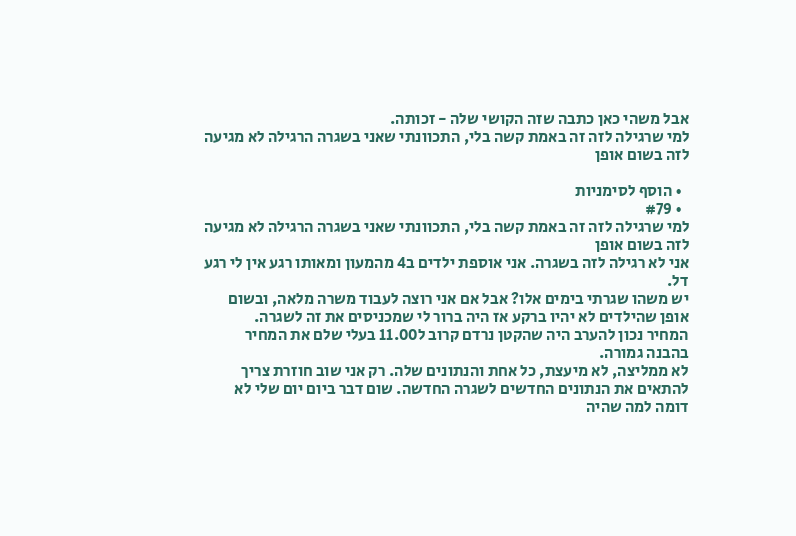אבל משהי כאן כתבה שזה הקושי שלה - זכותה.
למי שרגילה לזה זה באמת קשה בלי, התכוונתי שאני בשגרה הרגילה לא מגיעה לזה בשום אופן

  • הוסף לסימניות
  • #79
למי שרגילה לזה זה באמת קשה בלי, התכוונתי שאני בשגרה הרגילה לא מגיעה לזה בשום אופן
אני לא רגילה לזה בשגרה. אני אוספת ילדים ב4 מהמעון ומאותו רגע אין לי רגע דל.
יש משהו שגרתי בימים אלו? אבל אם אני רוצה לעבוד משרה מלאה, ובשום אופן שהילדים לא יהיו ברקע אז היה ברור לי שמכניסים את זה לשגרה.
המחיר נכון להערב היה שהקטן נרדם קרוב ל11.00 בעלי שלם את המחיר בהבנה גמורה.
לא ממליצה, לא מיעצת, כל אחת והנתונים שלה. רק אני שוב חוזרת צריך להתאים את הנתונים החדשים לשגרה החדשה. שום דבר ביום יום שלי לא דומה למה שהיה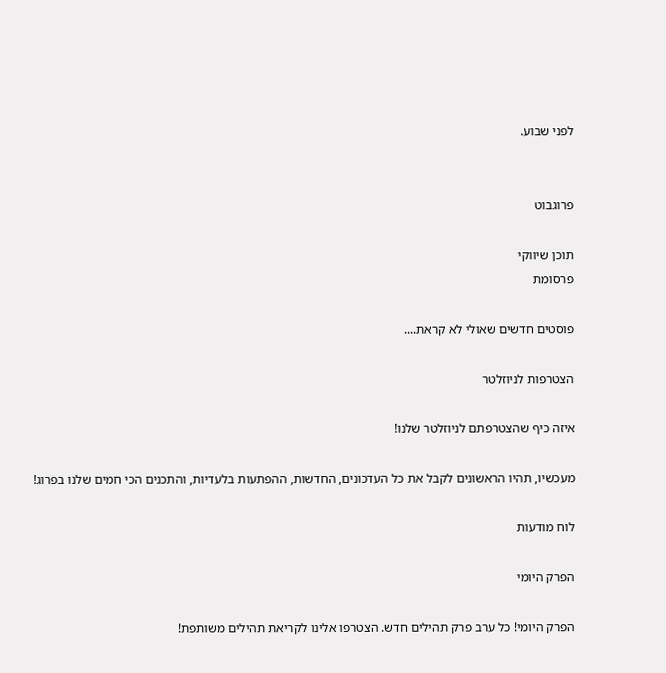לפני שבוע.


פרוגבוט

תוכן שיווקי
פרסומת

פוסטים חדשים שאולי לא קראת....

הצטרפות לניוזלטר

איזה כיף שהצטרפתם לניוזלטר שלנו!

מעכשיו, תהיו הראשונים לקבל את כל העדכונים, החדשות, ההפתעות בלעדיות, והתכנים הכי חמים שלנו בפרוג!

לוח מודעות

הפרק היומי

הפרק היומי! כל ערב פרק תהילים חדש. הצטרפו אלינו לקריאת תהילים משותפת!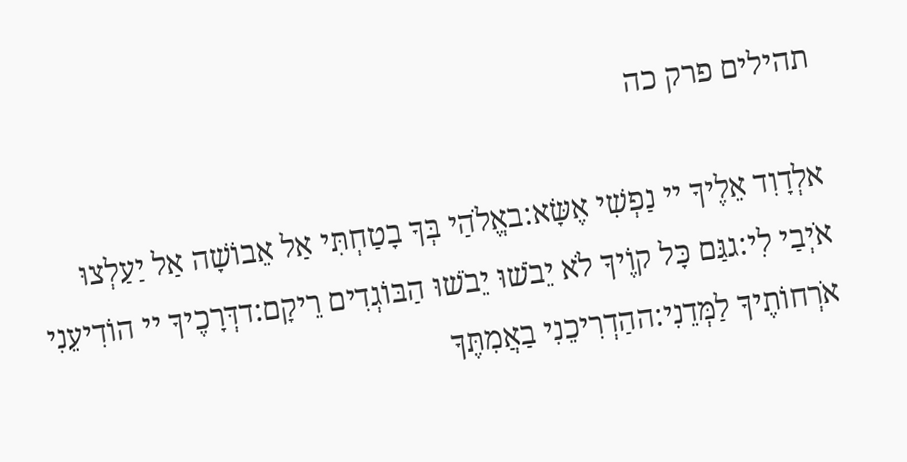תהילים פרק כה

אלְדָוִד אֵלֶיךָ יי נַפְשִׁי אֶשָּׂא:באֱלֹהַי בְּךָ בָטַחְתִּי אַל אֵבוֹשָׁה אַל יַעַלְצוּ אֹיְבַי לִי:גגַּם כָּל קוֶֹיךָ לֹא יֵבֹשׁוּ יֵבֹשׁוּ הַבּוֹגְדִים רֵיקָם:דדְּרָכֶיךָ יי הוֹדִיעֵנִי אֹרְחוֹתֶיךָ לַמְּדֵנִי:ההַדְרִיכֵנִי בַאֲמִתֶּךָ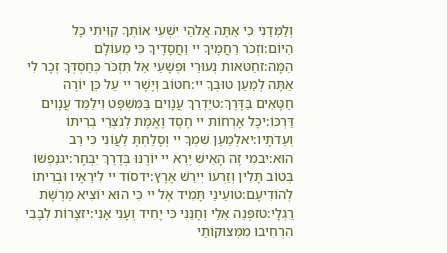וְלַמְּדֵנִי כִּי אַתָּה אֱלֹהֵי יִשְׁעִי אוֹתְךָ קִוִּיתִי כָּל הַיּוֹם:וזְכֹר רַחֲמֶיךָ יי וַחֲסָדֶיךָ כִּי מֵעוֹלָם הֵמָּה:זחַטֹּאות נְעוּרַי וּפְשָׁעַי אַל תִּזְכֹּר כְּחַסְדְּךָ זְכָר לִי אַתָּה לְמַעַן טוּבְךָ יי:חטוֹב וְיָשָׁר יי עַל כֵּן יוֹרֶה חַטָּאִים בַּדָּרֶךְ:טיַדְרֵךְ עֲנָוִים בַּמִּשְׁפָּט וִילַמֵּד עֲנָוִים דַּרְכּוֹ:יכָּל אָרְחוֹת יי חֶסֶד וֶאֱמֶת לְנֹצְרֵי בְרִיתוֹ וְעֵדֹתָיו:יאלְמַעַן שִׁמְךָ יי וְסָלַחְתָּ לַעֲוֹנִי כִּי רַב הוּא:יבמִי זֶה הָאִישׁ יְרֵא יי יוֹרֶנּוּ בְּדֶרֶךְ יִבְחָר:יגנַפְשׁוֹ בְּטוֹב תָּלִין וְזַרְעוֹ יִירַשׁ אָרֶץ:ידסוֹד יי לִירֵאָיו וּבְרִיתוֹ לְהוֹדִיעָם:טועֵינַי תָּמִיד אֶל יי כִּי הוּא יוֹצִיא מֵרֶשֶׁת רַגְלָי:טזפְּנֵה אֵלַי וְחָנֵּנִי כִּי יָחִיד וְעָנִי אָנִי:יזצָרוֹת לְבָבִי הִרְחִיבוּ מִמְּצוּקוֹתַי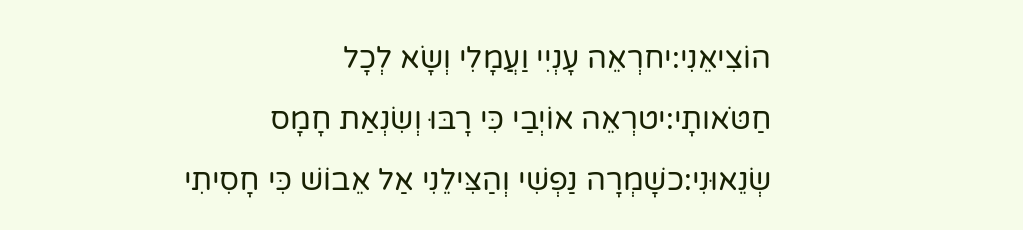הוֹצִיאֵנִי:יחרְאֵה עָנְיִי וַעֲמָלִי וְשָׂא לְכָל חַטֹּאותָי:יטרְאֵה אוֹיְבַי כִּי רָבּוּ וְשִׂנְאַת חָמָס שְׂנֵאוּנִי:כשָׁמְרָה נַפְשִׁי וְהַצִּילֵנִי אַל אֵבוֹשׁ כִּי חָסִיתִי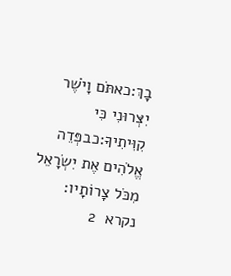בָךְ:כאתֹּם וָיֹשֶׁר יִצְּרוּנִי כִּי קִוִּיתִיךָ:כבפְּדֵה אֱלֹהִים אֶת יִשְׂרָאֵל מִכֹּל צָרוֹתָיו:
נקרא  2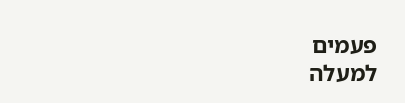פעמים
למעלה